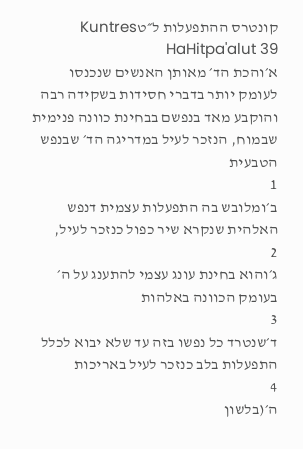קונטרס ההתפעלות ל״טKuntres HaHitpa'alut 39
א׳והכת הד׳ מאותן האנשים שנכנסו לעומק יותר בדברי חסידות בשקידה רבה והוקבע מאד בנפשם בבחינת כוונה פנימית שבמוח, הנזכר לעיל במדריגה הד׳ שבנפש הטבעית
1
ב׳ומלובש בה התפעלות עצמית דנפש האלהית שנקרא שיר כפול כנזכר לעיל,
2
ג׳והוא בחינת עונג עצמי להתענג על ה׳ בעומק הכוונה באלהות
3
ד׳שנטרד כל נפשו בזה עד שלא יבוא לכלל התפעלות בלב כנזכר לעיל באריכות
4
ה׳(בלשון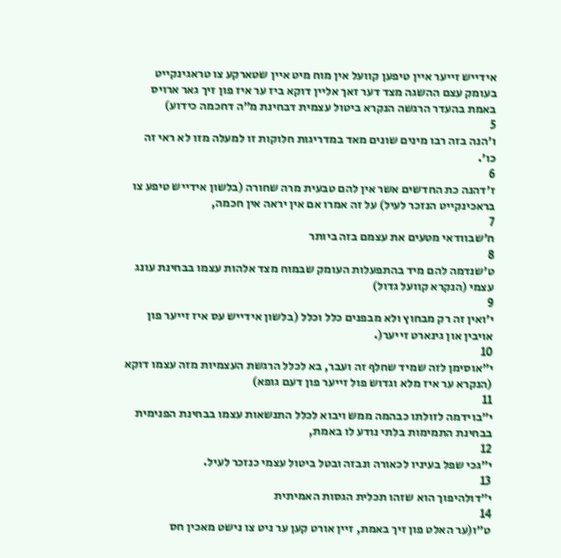אידייש זייער איין טיפען קוועל אין מוח מיט איין שטארקע צו טראגינקייט בעומק עצם ההשגה מצד דער זאך אליין דוקא ביז ער איז פון זיך גאר ארויס באמת בהעדר הרגשה הנקרא ביטול עצמית דבחינת מ״ה דחכמה כידוע)
5
ו׳הנה בזה רבו מינים שונים מאד במדריגות חלוקות זו למעלה מזו לא ראי זה כו׳.
6
ז׳דהנה כת החדשים אשר אין להם טבעית מרה שחורה (בלשון אידייש טיפע צו בראכינקייט הנזכר לעיל) על זה אמרו אם אין יראה אין חכמה,
7
ח׳שבוודאי מטעים את עצמם בזה ביותר
8
ט׳שנדמה להם מיד בהתפעלות העומק שבמוח מצד אלהות עצמו בבחינת עונג עצמי (הנקרא קוועל גדול)
9
י׳ואין זה רק מבחוץ ולא מבפנים כלל וכלל (בלשון אידייש עס איז זייער פון אויבין און גינארט זייער(.
10
י״אוסימן לזה שמיד שחלף זה ועבר, בא לכלל הרגשת העצמיות מזה עצמו דוקא (הנקרא ער איז מלא וגדוש פול זייער פון דעם גופא)
11
י״בוידמה לזולתו כבהמה ממש ויבוא לכלל התנשאות עצמו בבחינת הפנימית בבחינת התמימות בלתי נודע לו באמת,
12
י״גכי שפל בעיניו לכאורה ונבזה ובטל ביטול עצמי כנזכר לעיל.
13
י״דולהיפוך הוא שזהו תכלית הגסות האמיתית
14
ט״ו(ער האלט פון זיך באמת, זיין אורט קען ער ניט צו נישט מאכין חס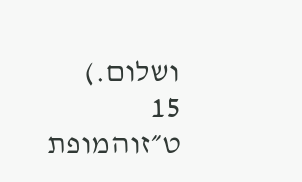ושלום.)
15
ט״זוהמופת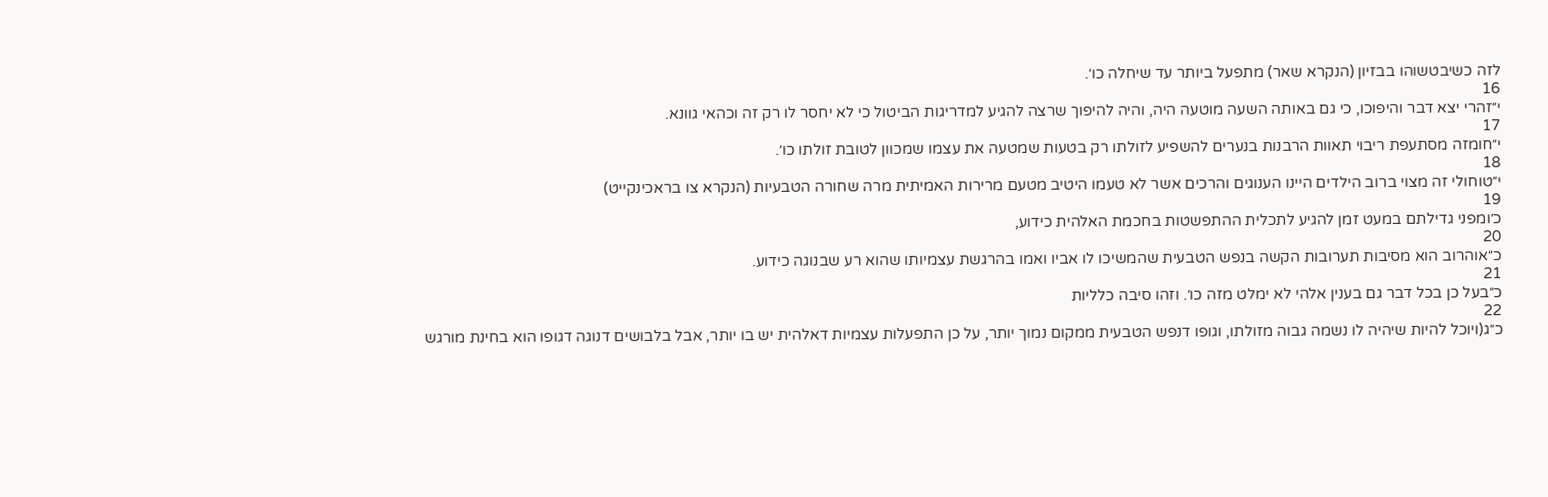לזה כשיבטשוהו בבזיון (הנקרא שאר) מתפעל ביותר עד שיחלה כו׳.
16
י״זהרי יצא דבר והיפוכו, כי גם באותה השעה מוטעה היה, והיה להיפוך שרצה להגיע למדריגות הביטול כי לא יחסר לו רק זה וכהאי גוונא.
17
י״חומזה מסתעפת ריבוי תאוות הרבנות בנערים להשפיע לזולתו רק בטעות שמטעה את עצמו שמכוון לטובת זולתו כו׳.
18
י״טוחולי זה מצוי ברוב הילדים היינו הענוגים והרכים אשר לא טעמו היטיב מטעם מרירות האמיתית מרה שחורה הטבעיות (הנקרא צו בראכינקייט)
19
כ׳ומפני גדילתם במעט זמן להגיע לתכלית ההתפשטות בחכמת האלהית כידוע,
20
כ״אוהרוב הוא מסיבות תערובות הקשה בנפש הטבעית שהמשיכו לו אביו ואמו בהרגשת עצמיותו שהוא רע שבנוגה כידוע.
21
כ״בעל כן בכל דבר גם בענין אלהי לא ימלט מזה כו׳. וזהו סיבה כלליות
22
כ״ג(ויוכל להיות שיהיה לו נשמה גבוה מזולתו, וגופו דנפש הטבעית ממקום נמוך יותר, על כן התפעלות עצמיות דאלהית יש בו יותר, אבל בלבושים דנוגה דגופו הוא בחינת מורגש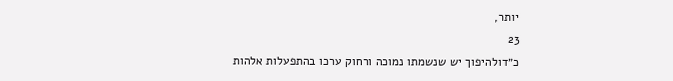יותר,
23
כ״דולהיפוך יש שנשמתו נמוכה ורחוק ערכו בהתפעלות אלהות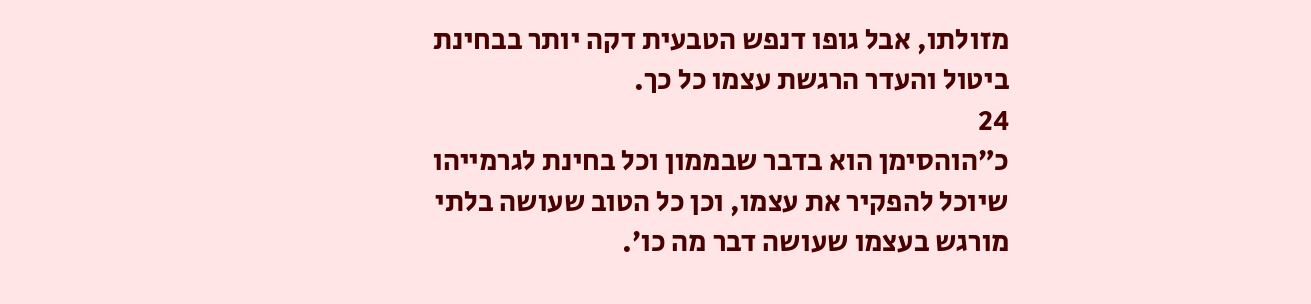מזולתו, אבל גופו דנפש הטבעית דקה יותר בבחינת ביטול והעדר הרגשת עצמו כל כך.
24
כ״הוהסימן הוא בדבר שבממון וכל בחינת לגרמייהו שיוכל להפקיר את עצמו, וכן כל הטוב שעושה בלתי מורגש בעצמו שעושה דבר מה כו׳.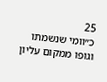25
כ״וומי שנשמתו וגופו ממקום עליון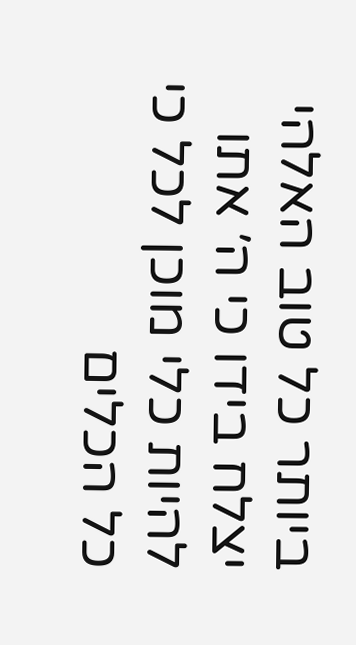ביותר כל טוב האלהי יצלח בידו כי ה׳ אתו להיות כלי מוכן לכל כי כל הכלים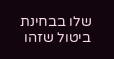שלו בבחינת ביטול שזהו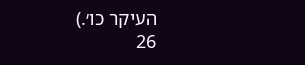העיקר כו׳.)
26